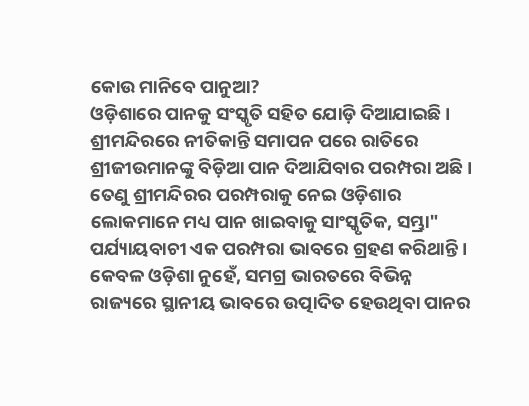କୋଉ ମାନିବେ ପାନୁଆ?
ଓଡ଼ିଶାରେ ପାନକୁ ସଂସ୍କୃତି ସହିତ ଯୋଡ଼ି ଦିଆଯାଇଛି । ଶ୍ରୀମନ୍ଦିରରେ ନୀତିକାନ୍ତି ସମାପନ ପରେ ରାତିରେ ଶ୍ରୀଜୀଉମାନଙ୍କୁ ବିଡ଼ିଆ ପାନ ଦିଆଯିବାର ପରମ୍ପରା ଅଛି । ତେଣୁ ଶ୍ରୀମନ୍ଦିରର ପରମ୍ପରାକୁ ନେଇ ଓଡ଼ିଶାର ଲୋକମାନେ ମଧ୍ୟ ପାନ ଖାଇବାକୁ ସାଂସ୍କୃତିକ, ସମ୍ଭ୍ରା" ପର୍ଯ୍ୟାୟବାଚୀ ଏକ ପରମ୍ପରା ଭାବରେ ଗ୍ରହଣ କରିଥାନ୍ତି । କେବଳ ଓଡ଼ିଶା ନୁହେଁ, ସମଗ୍ର ଭାରତରେ ବିଭିନ୍ନ ରାଜ୍ୟରେ ସ୍ଥାନୀୟ ଭାବରେ ଉତ୍ପାଦିତ ହେଉଥିବା ପାନର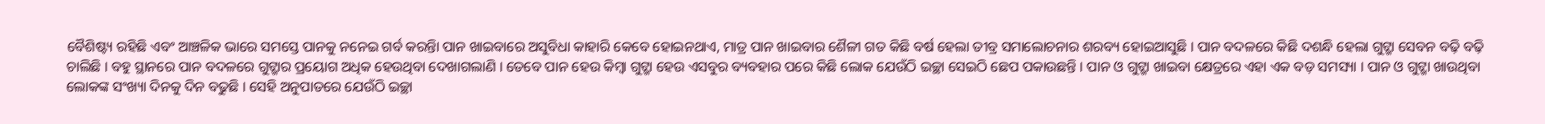ବୈଶିଷ୍ଟ୍ୟ ରହିଛି ଏବଂ ଆଞ୍ଚଳିକ ଭାରେ ସମସ୍ତେ ପାନକୁ ନନେଇ ଗର୍ବ କରନ୍ତିା ପାନ ଖାଇବାରେ ଅସୁବିଧା କାହାରି କେବେ ହୋଇନଥାଏ, ମାତ୍ର ପାନ ଖାଇବାର ଶୈଳୀ ଗତ କିଛି ବର୍ଷ ହେଲା ତୀବ୍ର ସମାଲୋଚନାର ଶରବ୍ୟ ହୋଇଆସୁଛି । ପାନ ବଦଳରେ କିଛି ଦଶନ୍ଧି ହେଲା ଗୁଟ୍ଖା ସେବନ ବଢ଼ି ବଢ଼ି ଚାଲିଛି । ବହୁ ସ୍ଥାନରେ ପାନ ବଦଳରେ ଗୁଟ୍ଖାର ପ୍ରୟୋଗ ଅଧିକ ହେଉଥିବା ଦେଖାଗଲାଣି । ତେବେ ପାନ ହେଉ କିମ୍ବା ଗୁଟ୍ଖା ହେଉ ଏସବୁର ବ୍ୟବହାର ପରେ କିଛି ଲୋକ ଯେଉଁଠି ଇଚ୍ଛା ସେଇଠି ଛେପ ପକାଉଛନ୍ତି । ପାନ ଓ ଗୁଟ୍ଖା ଖାଇବା କ୍ଷେତ୍ରରେ ଏହା ଏକ ବଡ଼ ସମସ୍ୟା । ପାନ ଓ ଗୁଟ୍ଖା ଖାଉଥିବା ଲୋକଙ୍କ ସଂଖ୍ୟା ଦିନକୁ ଦିନ ବଢୁଛି । ସେହି ଅନୁପାତରେ ଯେଉଁଠି ଇଚ୍ଛା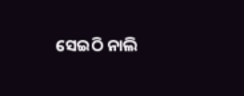ସେଇଠି ନାଲି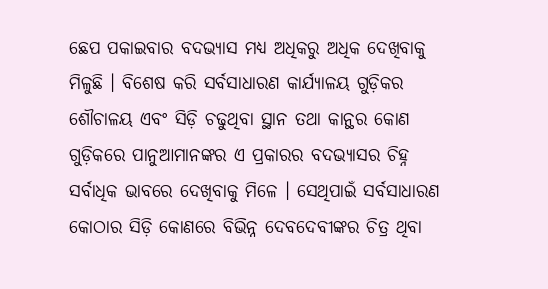ଛେପ ପକାଇବାର ବଦଭ୍ୟାସ ମଧ୍ୟ ଅଧିକରୁ ଅଧିକ ଦେଖିବାକୁ ମିଳୁଛି । ବିଶେଷ କରି ସର୍ବସାଧାରଣ କାର୍ଯ୍ୟାଳୟ ଗୁଡ଼ିକର ଶୌଚାଳୟ ଏବଂ ସିଡ଼ି ଚଢୁଥିବା ସ୍ଥାନ ତଥା କାନ୍ଥର କୋଣ ଗୁଡ଼ିକରେ ପାନୁଆମାନଙ୍କର ଏ ପ୍ରକାରର ବଦଭ୍ୟାସର ଚିହ୍ନ ସର୍ବାଧିକ ଭାବରେ ଦେଖିବାକୁ ମିଳେ । ସେଥିପାଇଁ ସର୍ବସାଧାରଣ କୋଠାର ସିଡ଼ି କୋଣରେ ବିଭିନ୍ନ ଦେବଦେବୀଙ୍କର ଚିତ୍ର ଥିବା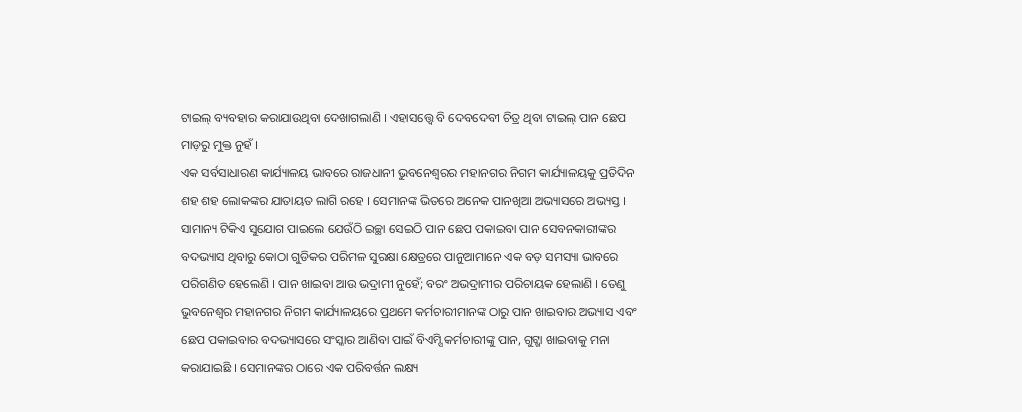ଟାଇଲ୍ ବ୍ୟବହାର କରାଯାଉଥିବା ଦେଖାଗଲାଣି । ଏହାସତ୍ତ୍ୱେ ବି ଦେବଦେବୀ ଚିତ୍ର ଥିବା ଟାଇଲ୍ ପାନ ଛେପ ମାଡ଼ରୁ ମୁକ୍ତ ନୁହଁ ।
ଏକ ସର୍ବସାଧାରଣ କାର୍ଯ୍ୟାଳୟ ଭାବରେ ରାଜଧାନୀ ଭୁବନେଶ୍ୱରର ମହାନଗର ନିଗମ କାର୍ଯ୍ୟାଳୟକୁ ପ୍ରତିଦିନ ଶହ ଶହ ଲୋକଙ୍କର ଯାତାୟତ ଲାଗି ରହେ । ସେମାନଙ୍କ ଭିତରେ ଅନେକ ପାନଖିଆ ଅଭ୍ୟାସରେ ଅଭ୍ୟସ୍ତ । ସାମାନ୍ୟ ଟିକିଏ ସୁଯୋଗ ପାଇଲେ ଯେଉଁଠି ଇଚ୍ଛା ସେଇଠି ପାନ ଛେପ ପକାଇବା ପାନ ସେବନକାରୀଙ୍କର ବଦଭ୍ୟାସ ଥିବାରୁ କୋଠା ଗୁଡିକର ପରିମଳ ସୁରକ୍ଷା କ୍ଷେତ୍ରରେ ପାନୁଆମାନେ ଏକ ବଡ଼ ସମସ୍ୟା ଭାବରେ ପରିଗଣିତ ହେଲେଣି । ପାନ ଖାଇବା ଆଉ ଭଦ୍ରାମୀ ନୁହେଁ; ବରଂ ଅଭଦ୍ରାମୀର ପରିଚାୟକ ହେଲାଣି । ତେଣୁ ଭୁବନେଶ୍ୱର ମହାନଗର ନିଗମ କାର୍ଯ୍ୟାଳୟରେ ପ୍ରଥମେ କର୍ମଚାରୀମାନଙ୍କ ଠାରୁ ପାନ ଖାଇବାର ଅଭ୍ୟାସ ଏବଂ ଛେପ ପକାଇବାର ବଦଭ୍ୟାସରେ ସଂସ୍କାର ଆଣିବା ପାଇଁ ବିଏମ୍ସି କର୍ମଚାରୀଙ୍କୁ ପାନ, ଗୁଟ୍ଖା ଖାଇବାକୁ ମନା କରାଯାଇଛି । ସେମାନଙ୍କର ଠାରେ ଏକ ପରିବର୍ତ୍ତନ ଲକ୍ଷ୍ୟ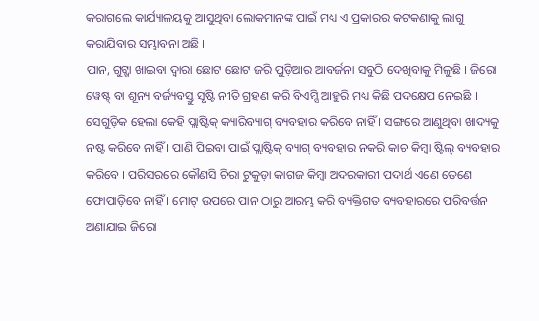କରାଗଲେ କାର୍ଯ୍ୟାଳୟକୁ ଆସୁଥିବା ଲୋକମାନଙ୍କ ପାଇଁ ମଧ୍ୟ ଏ ପ୍ରକାରର କଟକଣାକୁ ଲାଗୁ କରାଯିବାର ସମ୍ଭାବନା ଅଛି ।
ପାନ, ଗୁଟ୍ଖା ଖାଇବା ଦ୍ୱାରା ଛୋଟ ଛୋଟ ଜରି ପୁଡ଼ିଆର ଆବର୍ଜନା ସବୁଠି ଦେଖିବାକୁ ମିଳୁଛି । ଜିରୋ ୱେଷ୍ଟ୍ ବା ଶୂନ୍ୟ ବର୍ଜ୍ୟବସ୍ତୁ ସୃଷ୍ଟି ନୀତି ଗ୍ରହଣ କରି ବିଏମ୍ସି ଆହୁରି ମଧ୍ୟ କିଛି ପଦକ୍ଷେପ ନେଇଛି । ସେଗୁଡ଼ିକ ହେଲା କେହି ପ୍ଲାଷ୍ଟିକ୍ କ୍ୟାରିବ୍ୟାଗ୍ ବ୍ୟବହାର କରିବେ ନାହିଁ । ସଙ୍ଗରେ ଆଣୁଥିବା ଖାଦ୍ୟକୁ ନଷ୍ଟ କରିବେ ନାହିଁ । ପାଣି ପିଇବା ପାଇଁ ପ୍ଲାଷ୍ଟିକ୍ ବ୍ୟାଗ୍ ବ୍ୟବହାର ନକରି କାଚ କିମ୍ବା ଷ୍ଟିଲ୍ ବ୍ୟବହାର କରିବେ । ପରିସରରେ କୌଣସି ଚିରା ଟୁକୁଡ଼ା କାଗଜ କିମ୍ବା ଅଦରକାରୀ ପଦାର୍ଥ ଏଣେ ତେଣେ ଫୋପାଡ଼ିବେ ନାହିଁ । ମୋଟ୍ ଉପରେ ପାନ ଠାରୁ ଆରମ୍ଭ କରି ବ୍ୟକ୍ତିଗତ ବ୍ୟବହାରରେ ପରିବର୍ତ୍ତନ ଅଣାଯାଇ ଜିରୋ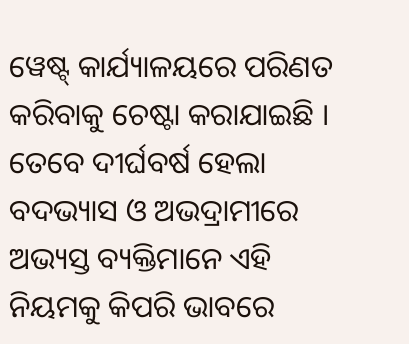ୱେଷ୍ଟ୍ କାର୍ଯ୍ୟାଳୟରେ ପରିଣତ କରିବାକୁ ଚେଷ୍ଟା କରାଯାଇଛି । ତେବେ ଦୀର୍ଘବର୍ଷ ହେଲା ବଦଭ୍ୟାସ ଓ ଅଭଦ୍ରାମୀରେ ଅଭ୍ୟସ୍ତ ବ୍ୟକ୍ତିମାନେ ଏହି ନିୟମକୁ କିପରି ଭାବରେ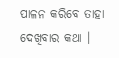ପାଳନ କରିବେ ତାହା ଦେଖିବାର କଥା ।